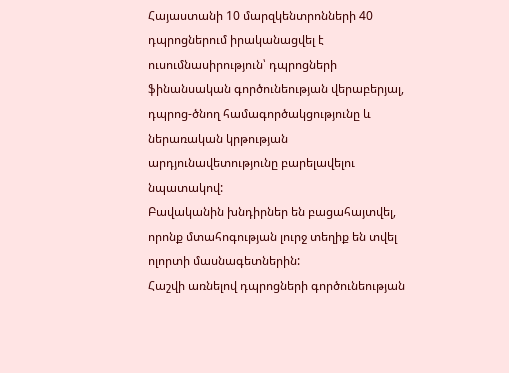Հայաստանի 10 մարզկենտրոնների 40 դպրոցներում իրականացվել է ուսումնասիրություն՝ դպրոցների ֆինանսական գործունեության վերաբերյալ, դպրոց-ծնող համագործակցությունը և ներառական կրթության արդյունավետությունը բարելավելու նպատակով:
Բավականին խնդիրներ են բացահայտվել, որոնք մտահոգության լուրջ տեղիք են տվել ոլորտի մասնագետներին:
Հաշվի առնելով դպրոցների գործունեության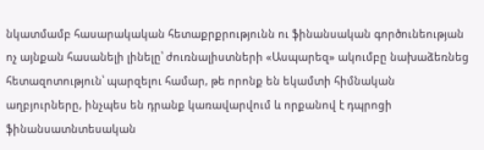նկատմամբ հասարակական հետաքրքրությունն ու ֆինանսական գործունեության ոչ այնքան հասանելի լինելը՝ ժուռնալիստների «Ասպարեզ» ակումբը նախաձեռնեց հետազոտություն՝ պարզելու համար, թե որոնք են եկամտի հիմնական աղբյուրները, ինչպես են դրանք կառավարվում և որքանով է դպրոցի ֆինանսատնտեսական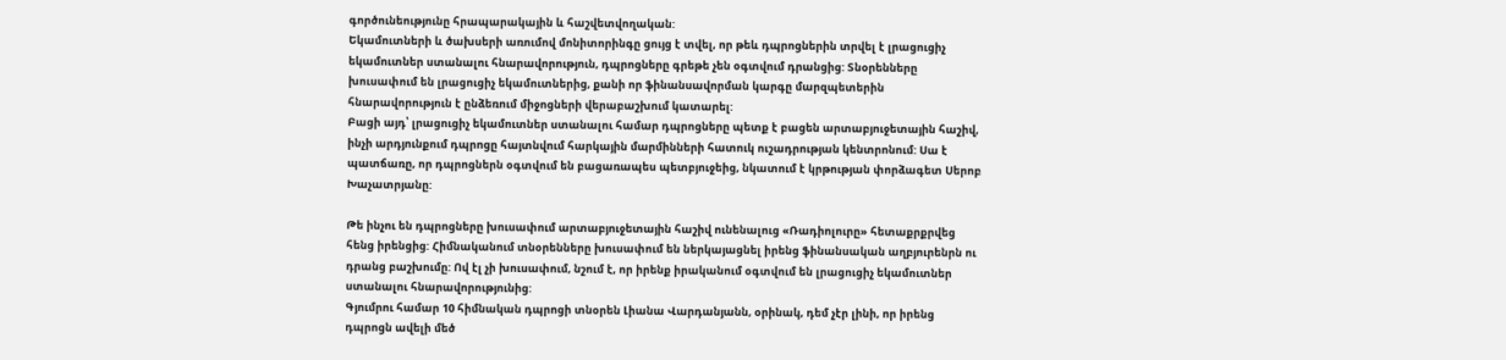գործունեությունը հրապարակային և հաշվետվողական:
Եկամուտների և ծախսերի առումով մոնիտորինգը ցույց է տվել, որ թեև դպրոցներին տրվել է լրացուցիչ եկամուտներ ստանալու հնարավորություն, դպրոցները գրեթե չեն օգտվում դրանցից: Տնօրենները խուսափում են լրացուցիչ եկամուտներից, քանի որ ֆինանսավորման կարգը մարզպետերին հնարավորություն է ընձեռում միջոցների վերաբաշխում կատարել:
Բացի այդ՝ լրացուցիչ եկամուտներ ստանալու համար դպրոցները պետք է բացեն արտաբյուջետային հաշիվ, ինչի արդյունքում դպրոցը հայտնվում հարկային մարմինների հատուկ ուշադրության կենտրոնում: Սա է պատճառը, որ դպրոցներն օգտվում են բացառապես պետբյուջեից, նկատում է կրթության փորձագետ Սերոբ Խաչատրյանը:

Թե ինչու են դպրոցները խուսափում արտաբյուջետային հաշիվ ունենալուց «Ռադիոլուրը» հետաքրքրվեց հենց իրենցից: Հիմնականում տնօրենները խուսափում են ներկայացնել իրենց ֆինանսական աղբյուրենրն ու դրանց բաշխումը: Ով էլ չի խուսափում, նշում է, որ իրենք իրականում օգտվում են լրացուցիչ եկամուտներ ստանալու հնարավորությունից:
Գյումրու համար 10 հիմնական դպրոցի տնօրեն Լիանա Վարդանյանն, օրինակ, դեմ չէր լինի, որ իրենց դպրոցն ավելի մեծ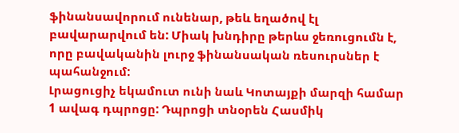ֆինանսավորում ունենար, թեև եղածով էլ բավարարվում են: Միակ խնդիրը թերևս ջեռուցումն է, որը բավականին լուրջ ֆինանսական ռեսուրսներ է պահանջում:
Լրացուցիչ եկամուտ ունի նաև Կոտայքի մարզի համար 1 ավագ դպրոցը: Դպրոցի տնօրեն Հասմիկ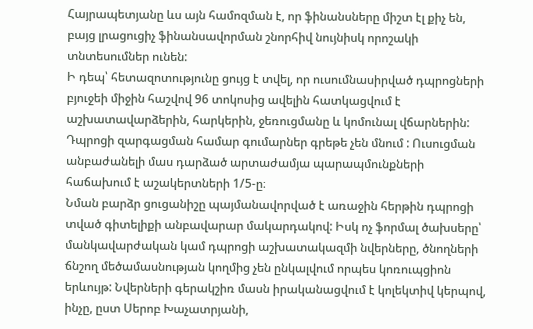Հայրապետյանը ևս այն համոզման է, որ ֆինանսները միշտ էլ քիչ են, բայց լրացուցիչ ֆինանսավորման շնորհիվ նույնիսկ որոշակի տնտեսումներ ունեն:
Ի դեպ՝ հետազոտությունը ցույց է տվել, որ ուսումնասիրված դպրոցների բյուջեի միջին հաշվով 96 տոկոսից ավելին հատկացվում է աշխատավարձերին, հարկերին, ջեռուցմանը և կոմունալ վճարներին: Դպրոցի զարգացման համար գումարներ գրեթե չեն մնում : Ուսուցման անբաժանելի մաս դարձած արտաժամյա պարապմունքների հաճախում է աշակերտների 1/5-ը։
Նման բարձր ցուցանիշը պայմանավորված է առաջին հերթին դպրոցի տված գիտելիքի անբավարար մակարդակով: Իսկ ոչ ֆորմալ ծախսերը՝ մանկավարժական կամ դպրոցի աշխատակազմի նվերները, ծնողների ճնշող մեծամասնության կողմից չեն ընկալվում որպես կոռուպցիոն երևույթ: Նվերների գերակշիռ մասն իրականացվում է կոլեկտիվ կերպով, ինչը, ըստ Սերոբ Խաչատրյանի,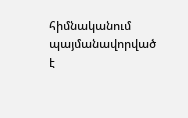հիմնականում պայմանավորված է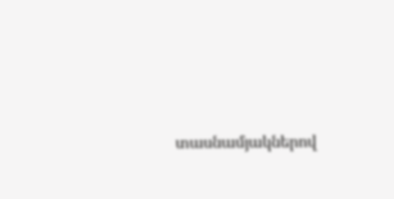տասնամյակներով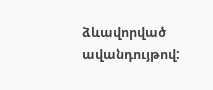ձևավորված ավանդույթով: